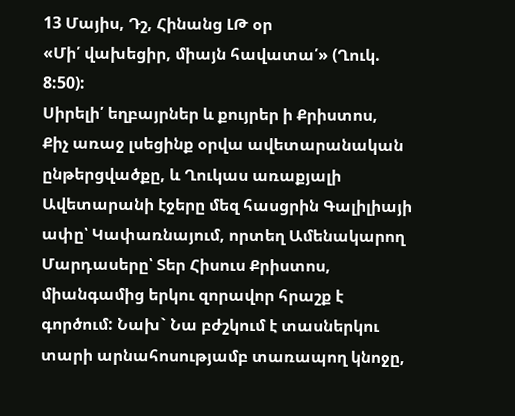13 Մայիս, Դշ, Հինանց ԼԹ օր
«Մի՛ վախեցիր, միայն հավատա՛» (Ղուկ. 8:50):
Սիրելի՛ եղբայրներ և քույրեր ի Քրիստոս,
Քիչ առաջ լսեցինք օրվա ավետարանական ընթերցվածքը, և Ղուկաս առաքյալի Ավետարանի էջերը մեզ հասցրին Գալիլիայի ափը՝ Կափառնայում, որտեղ Ամենակարող Մարդասերը՝ Տեր Հիսուս Քրիստոս, միանգամից երկու զորավոր հրաշք է գործում: Նախ` Նա բժշկում է տասներկու տարի արնահոսությամբ տառապող կնոջը,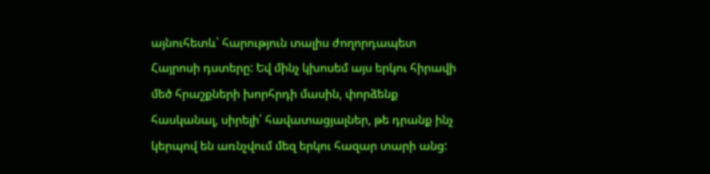այնուհետև՝ հարություն տալիս ժողորդապետ Հայրոսի դստերը: Եվ մինչ կխոսեմ այս երկու հիրավի մեծ հրաշքների խորհրդի մասին, փորձենք հասկանալ, սիրելի՛ հավատացյալներ, թե դրանք ինչ կերպով են առնչվում մեզ երկու հազար տարի անց: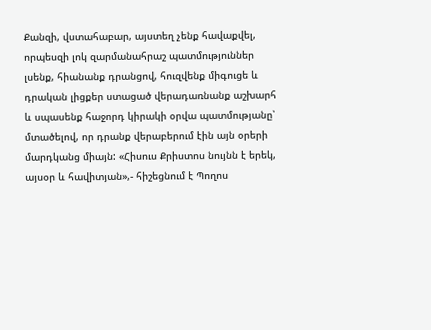Քանզի, վստահաբար, այստեղ չենք հավաքվել, որպեսզի լոկ զարմանահրաշ պատմություններ լսենք, հիանանք դրանցով, հուզվենք միգուցե և դրական լիցքեր ստացած վերադառնանք աշխարհ և սպասենք հաջորդ կիրակի օրվա պատմությանը՝ մտածելով, որ դրանք վերաբերում էին այն օրերի մարդկանց միայն: «Հիսուս Քրիստոս նույնն է երեկ, այսօր և հավիտյան»,- հիշեցնում է Պողոս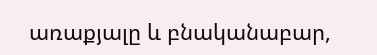առաքյալը և բնականաբար,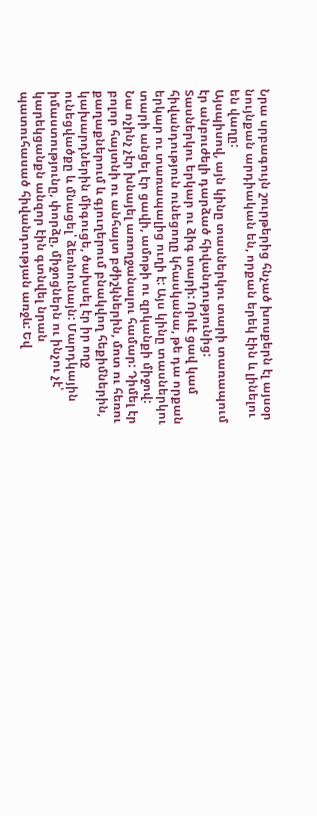Նրա սրբագույն շուրթերից հնչած խոսքերն էլ այսօր նույնքան արդիական են, որքան երեկ էին և լինելու են վաղը:
Այսպիսով, այն կինը տասներկու տարի տառապում էր անբուժելի դարձած հիվանդությունից: Տասներկու երկար ու ձիգ տարի: Որևէ ցավ կամ հիվանդություն ունեցողը կհասկանա, թե դա որքան երկար ու տառապալից ուղի է: Այս կինը տասներկու տարի անցել էր ցավի, ամոթի ու զրկանքի միջով: Նա ոչինչ չէր խնայել առողջանալու համար: Դիմել էր բոլոր հայտնի ու անհայտ բժիշկներին, մոտ ու հեռու քաղաքներում և գյուղերում բնակվող հեքիմներին, կախարդներին միգուցե, ծախսել էր իր ողջ ունեցվածքը և մնացել՝ ձեռնունայն: Մարդկային իմաստությունը, փորձը, միջոցներն ու ինչու չէ՝ կարեկցանքն անզոր էին գտնվել նրան պատուհասած հիվանդության առջև: Եվ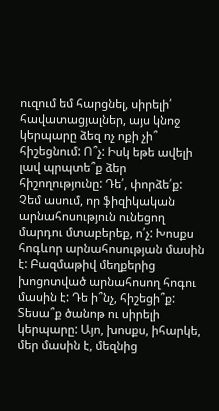ուզում եմ հարցնել, սիրելի՛ հավատացյալներ, այս կնոջ կերպարը ձեզ ոչ ոքի չի՞ հիշեցնում: Ո՞չ: Իսկ եթե ավելի լավ պրպտե՞ք ձեր հիշողությունը: Դե՛, փորձե՛ք: Չեմ ասում, որ ֆիզիկական արնահոսություն ունեցող մարդու մտաբերեք, ո՛չ: Խոսքս հոգևոր արնահոսության մասին է: Բազմաթիվ մեղքերից խոցոտված արնահոսող հոգու մասին է: Դե ի՞նչ, հիշեցի՞ք: Տեսա՞ք ծանոթ ու սիրելի կերպարը: Այո, խոսքս, իհարկե, մեր մասին է, մեզնից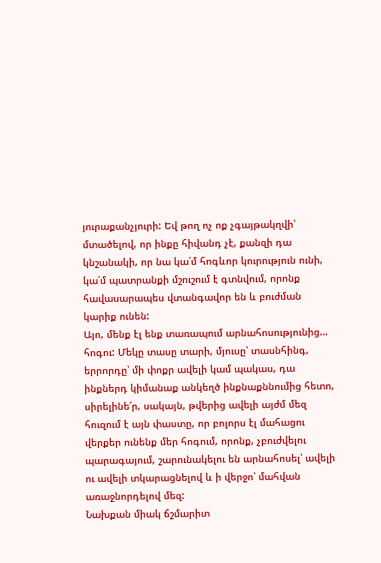յուրաքանչյուրի: Եվ թող ոչ ոք չգայթակղվի՝ մտածելով, որ ինքը հիվանդ չէ, քանզի դա կնշանակի, որ նա կա՛մ հոգևոր կուրություն ունի, կա՛մ պատրանքի մշուշում է գտնվում, որոնք հավասարապես վտանգավոր են և բուժման կարիք ունեն:
Այո, մենք էլ ենք տառապում արնահոսությունից… հոգու: Մեկը տասը տարի, մյուսը՝ տասնհինգ, երրորդը՝ մի փոքր ավելի կամ պակաս, դա ինքներդ կիմանաք անկեղծ ինքնաքննումից հետո, սիրելինե՛ր, սակայն, թվերից ավելի այժմ մեզ հուզում է այն փաստը, որ բոլորս էլ մահացու վերքեր ունենք մեր հոգում, որոնք, չբուժվելու պարագայում, շարունակելու են արնահոսել՝ ավելի ու ավելի տկարացնելով և ի վերջո՝ մահվան առաջնորդելով մեզ:
Նախքան միակ ճշմարիտ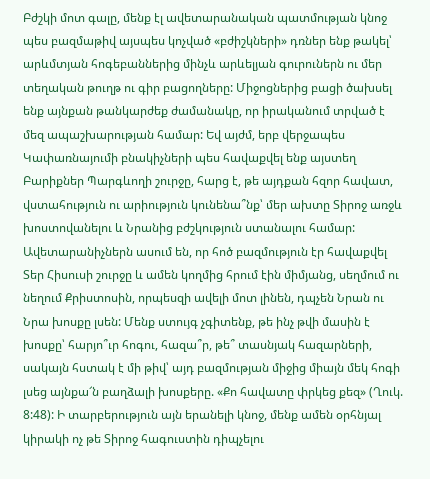Բժշկի մոտ գալը, մենք էլ ավետարանական պատմության կնոջ պես բազմաթիվ այսպես կոչված «բժիշկների» դռներ ենք թակել՝ արևմտյան հոգեբաններից մինչև արևելյան գուրուներն ու մեր տեղական թուղթ ու գիր բացողները: Միջոցներից բացի ծախսել ենք այնքան թանկարժեք ժամանակը, որ իրականում տրված է մեզ ապաշխարության համար: Եվ այժմ, երբ վերջապես Կափառնայումի բնակիչների պես հավաքվել ենք այստեղ Բարիքներ Պարգևողի շուրջը, հարց է, թե այդքան հզոր հավատ, վստահություն ու արիություն կունենա՞նք՝ մեր ախտը Տիրոջ առջև խոստովանելու և Նրանից բժշկություն ստանալու համար:
Ավետարանիչներն ասում են, որ հոծ բազմություն էր հավաքվել Տեր Հիսուսի շուրջը և ամեն կողմից հրում էին միմյանց, սեղմում ու նեղում Քրիստոսին, որպեսզի ավելի մոտ լինեն, դպչեն Նրան ու Նրա խոսքը լսեն: Մենք ստույգ չգիտենք, թե ինչ թվի մասին է խոսքը՝ հարյո՞ւր հոգու, հազա՞ր, թե՞ տասնյակ հազարների, սակայն հստակ է մի թիվ՝ այդ բազմության միջից միայն մեկ հոգի լսեց այնքա՜ն բաղձալի խոսքերը. «Քո հավատը փրկեց քեզ» (Ղուկ. 8:48): Ի տարբերություն այն երանելի կնոջ, մենք ամեն օրհնյալ կիրակի ոչ թե Տիրոջ հագուստին դիպչելու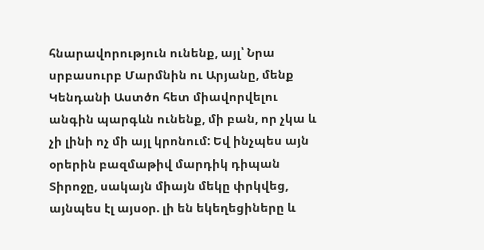հնարավորություն ունենք, այլ՝ Նրա սրբասուրբ Մարմնին ու Արյանը, մենք Կենդանի Աստծո հետ միավորվելու անգին պարգևն ունենք, մի բան, որ չկա և չի լինի ոչ մի այլ կրոնում: Եվ ինչպես այն օրերին բազմաթիվ մարդիկ դիպան Տիրոջը, սակայն միայն մեկը փրկվեց, այնպես էլ այսօր. լի են եկեղեցիները և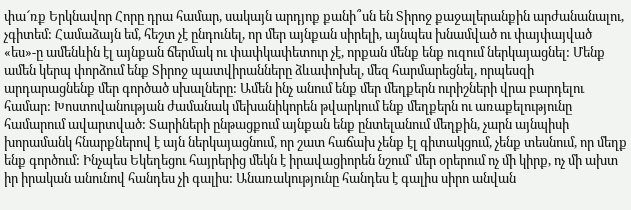փա՜ռք Երկնավոր Հորը դրա համար, սակայն արդյոք քանի՞սն են Տիրոջ քաջալերանքին արժանանալու, չգիտեմ: Համաձայն եմ, հեշտ չէ ընդունել, որ մեր այնքան սիրելի, այնպես խնամված ու փայփայված «ես»-ը ամենևին էլ այնքան ճերմակ ու փափկափետուր չէ, որքան մենք ենք ուզում ներկայացնել: Մենք ամեն կերպ փորձում ենք Տիրոջ պատվիրանները ձևափոխել, մեզ հարմարեցնել, որպեսզի արդարացնենք մեր գործած սխալները: Ամեն ինչ անում ենք մեր մեղքերն ուրիշների վրա բարդելու համար: Խոստովանության ժամանակ մեխանիկորեն թվարկում ենք մեղքերն ու առաքելությունը համարում ավարտված: Տարիների ընթացքում այնքան ենք ընտելանում մեղքին, չարն այնպիսի խորամանկ հնարքներով է այն ներկայացնում, որ շատ հաճախ չենք էլ գիտակցում, չենք տեսնում, որ մեղք ենք գործում: Ինչպես Եկեղեցու հայրերից մեկն է իրավացիորեն նշում՝ մեր օրերում ոչ մի կիրք, ոչ մի ախտ իր իրական անունով հանդես չի գալիս: Անառակությունը հանդես է գալիս սիրո անվան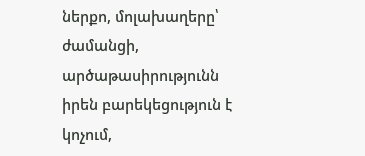ներքո, մոլախաղերը՝ ժամանցի, արծաթասիրությունն իրեն բարեկեցություն է կոչում,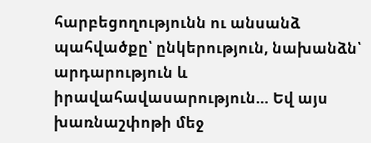հարբեցողությունն ու անսանձ պահվածքը՝ ընկերություն, նախանձն՝ արդարություն և իրավահավասարություն… Եվ այս խառնաշփոթի մեջ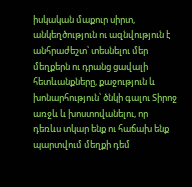իսկական մաքուր սիրտ, անկեղծություն ու ազնվություն է անհրաժեշտ՝ տեսնելու մեր մեղքերն ու դրանց ցավալի հետևանքները, քաջություն և խոնարհություն՝ ծնկի գալու Տիրոջ առջև և խոստովանելու, որ դեռևս տկար ենք ու հաճախ ենք պարտվում մեղքի դեմ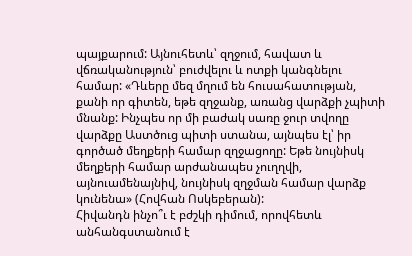պայքարում: Այնուհետև՝ զղջում, հավատ և վճռականություն՝ բուժվելու և ոտքի կանգնելու համար: «Դևերը մեզ մղում են հուսահատության, քանի որ գիտեն, եթե զղջանք, առանց վարձքի չպիտի մնանք: Ինչպես որ մի բաժակ սառը ջուր տվողը վարձքը Աստծուց պիտի ստանա, այնպես էլ՝ իր գործած մեղքերի համար զղջացողը: Եթե նույնիսկ մեղքերի համար արժանապես չուղղվի, այնուամենայնիվ, նույնիսկ զղջման համար վարձք կունենա» (Հովհան Ոսկեբերան):
Հիվանդն ինչո՞ւ է բժշկի դիմում, որովհետև անհանգստանում է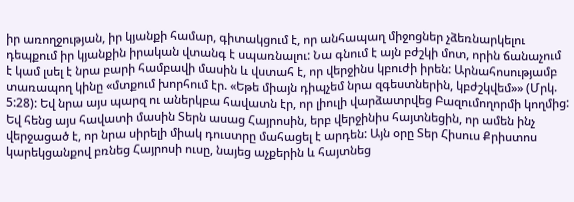իր առողջության, իր կյանքի համար, գիտակցում է, որ անհապաղ միջոցներ չձեռնարկելու դեպքում իր կյանքին իրական վտանգ է սպառնալու: Նա գնում է այն բժշկի մոտ, որին ճանաչում է կամ լսել է նրա բարի համբավի մասին և վստահ է, որ վերջինս կբուժի իրեն: Արնահոսությամբ տառապող կինը «մտքում խորհում էր. «Եթե միայն դիպչեմ նրա զգեստներին, կբժշկվեմ»» (Մրկ. 5:28): Եվ նրա այս պարզ ու աներկբա հավատն էր, որ լիուլի վարձատրվեց Բազումողորմի կողմից: Եվ հենց այս հավատի մասին Տերն ասաց Հայրոսին, երբ վերջինիս հայտնեցին, որ ամեն ինչ վերջացած է, որ նրա սիրելի միակ դուստրը մահացել է արդեն: Այն օրը Տեր Հիսուս Քրիստոս կարեկցանքով բռնեց Հայրոսի ուսը, նայեց աչքերին և հայտնեց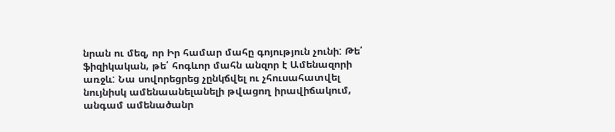նրան ու մեզ, որ Իր համար մահը գոյություն չունի: Թե՛ ֆիզիկական, թե՛ հոգևոր մահն անզոր է Ամենազորի առջև: Նա սովորեցրեց չընկճվել ու չհուսահատվել նույնիսկ ամենաանելանելի թվացող իրավիճակում, անգամ ամենածանր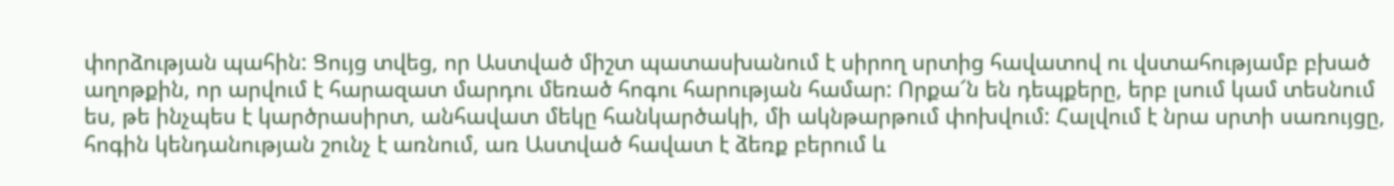փորձության պահին: Ցույց տվեց, որ Աստված միշտ պատասխանում է սիրող սրտից հավատով ու վստահությամբ բխած աղոթքին, որ արվում է հարազատ մարդու մեռած հոգու հարության համար: Որքա՜ն են դեպքերը, երբ լսում կամ տեսնում ես, թե ինչպես է կարծրասիրտ, անհավատ մեկը հանկարծակի, մի ակնթարթում փոխվում: Հալվում է նրա սրտի սառույցը, հոգին կենդանության շունչ է առնում, առ Աստված հավատ է ձեռք բերում և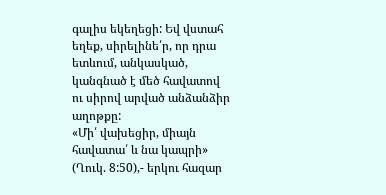գալիս եկեղեցի: Եվ վստահ եղեք, սիրելինե՛ր, որ դրա ետևում, անկասկած, կանգնած է մեծ հավատով ու սիրով արված անձանձիր աղոթքը:
«Մի՛ վախեցիր, միայն հավատա՛ և նա կապրի» (Ղուկ. 8:50),- երկու հազար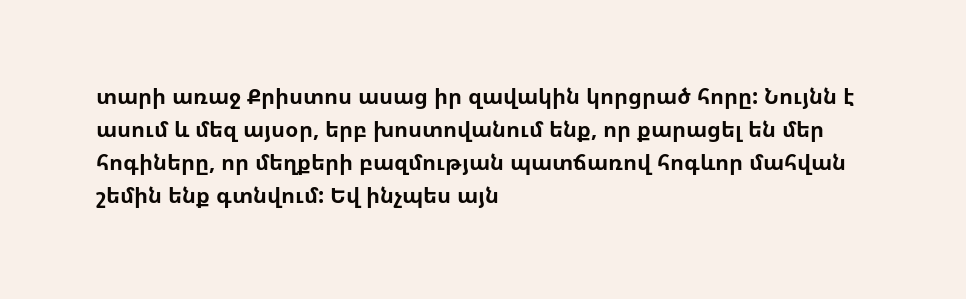տարի առաջ Քրիստոս ասաց իր զավակին կորցրած հորը: Նույնն է ասում և մեզ այսօր, երբ խոստովանում ենք, որ քարացել են մեր հոգիները, որ մեղքերի բազմության պատճառով հոգևոր մահվան շեմին ենք գտնվում: Եվ ինչպես այն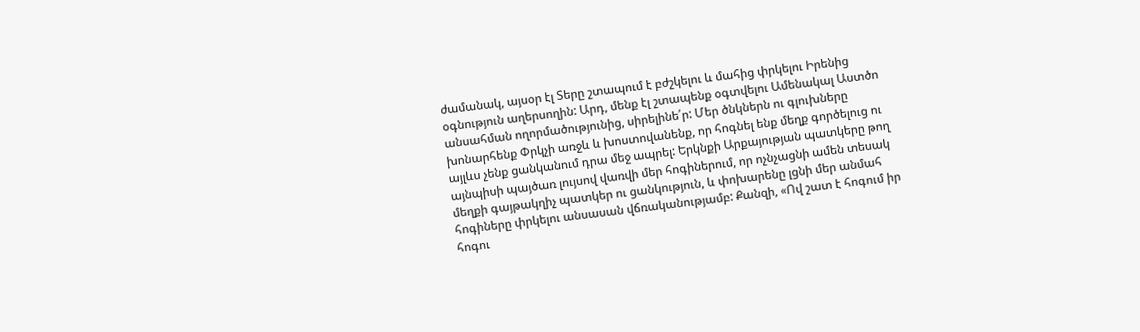ժամանակ, այսօր էլ Տերը շտապում է բժշկելու և մահից փրկելու Իրենից օգնություն աղերսողին: Արդ, մենք էլ շտապենք օգտվելու Ամենակալ Աստծո անսահման ողորմածությունից, սիրելինե՛ր: Մեր ծնկներն ու գլուխները խոնարհենք Փրկչի առջև և խոստովանենք, որ հոգնել ենք մեղք գործելուց ու այլևս չենք ցանկանում դրա մեջ ապրել: Երկնքի Արքայության պատկերը թող այնպիսի պայծառ լույսով վառվի մեր հոգիներում, որ ոչնչացնի ամեն տեսակ մեղքի գայթակղիչ պատկեր ու ցանկություն, և փոխարենը լցնի մեր անմահ հոգիները փրկելու անսասան վճռականությամբ: Քանզի, «Ով շատ է հոգում իր հոգու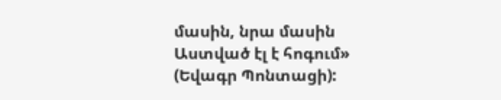մասին, նրա մասին Աստված էլ է հոգում» (Եվագր Պոնտացի):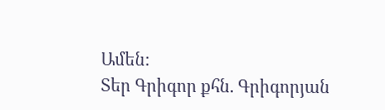Ամեն:
Տեր Գրիգոր քհն. Գրիգորյան